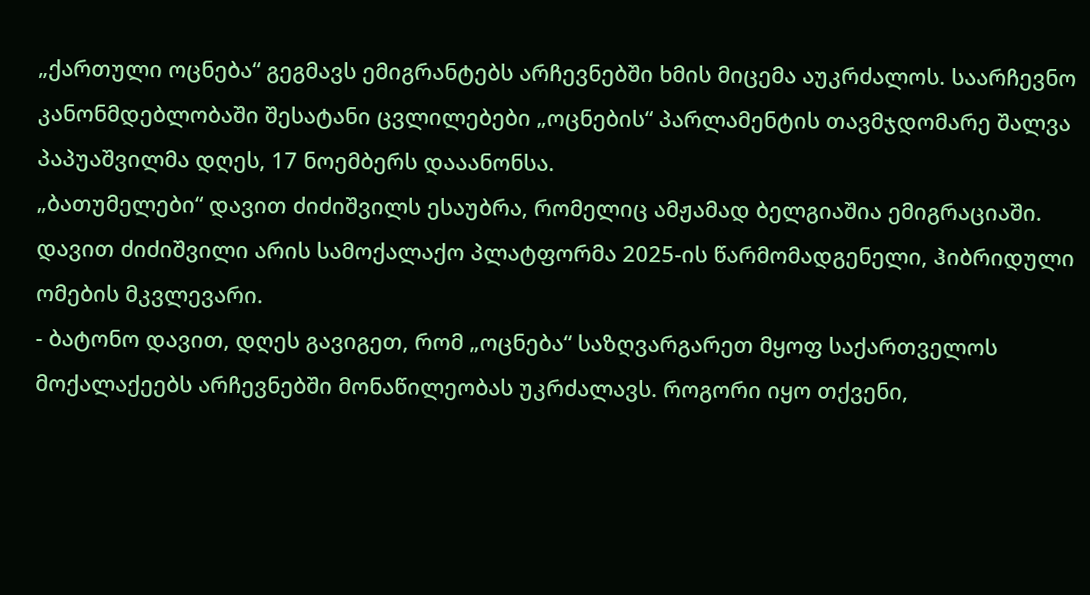„ქართული ოცნება“ გეგმავს ემიგრანტებს არჩევნებში ხმის მიცემა აუკრძალოს. საარჩევნო კანონმდებლობაში შესატანი ცვლილებები „ოცნების“ პარლამენტის თავმჯდომარე შალვა პაპუაშვილმა დღეს, 17 ნოემბერს დააანონსა.
„ბათუმელები“ დავით ძიძიშვილს ესაუბრა, რომელიც ამჟამად ბელგიაშია ემიგრაციაში. დავით ძიძიშვილი არის სამოქალაქო პლატფორმა 2025-ის წარმომადგენელი, ჰიბრიდული ომების მკვლევარი.
- ბატონო დავით, დღეს გავიგეთ, რომ „ოცნება“ საზღვარგარეთ მყოფ საქართველოს მოქალაქეებს არჩევნებში მონაწილეობას უკრძალავს. როგორი იყო თქვენი,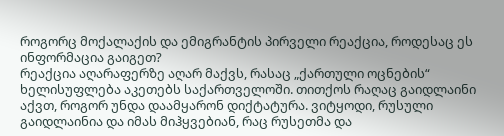როგორც მოქალაქის და ემიგრანტის პირველი რეაქცია, როდესაც ეს ინფორმაცია გაიგეთ?
რეაქცია აღარაფერზე აღარ მაქვს, რასაც „ქართული ოცნების“ ხელისუფლება აკეთებს საქართველოში. თითქოს რაღაც გაიდლაინი აქვთ, როგორ უნდა დაამყარონ დიქტატურა. ვიტყოდი, რუსული გაიდლაინია და იმას მიჰყვებიან, რაც რუსეთმა და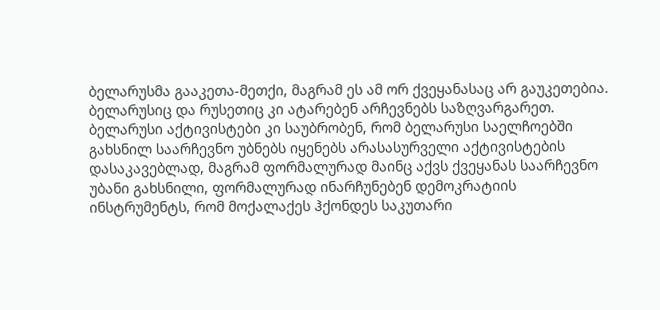ბელარუსმა გააკეთა-მეთქი, მაგრამ ეს ამ ორ ქვეყანასაც არ გაუკეთებია.
ბელარუსიც და რუსეთიც კი ატარებენ არჩევნებს საზღვარგარეთ.
ბელარუსი აქტივისტები კი საუბრობენ, რომ ბელარუსი საელჩოებში გახსნილ საარჩევნო უბნებს იყენებს არასასურველი აქტივისტების დასაკავებლად, მაგრამ ფორმალურად მაინც აქვს ქვეყანას საარჩევნო უბანი გახსნილი, ფორმალურად ინარჩუნებენ დემოკრატიის ინსტრუმენტს, რომ მოქალაქეს ჰქონდეს საკუთარი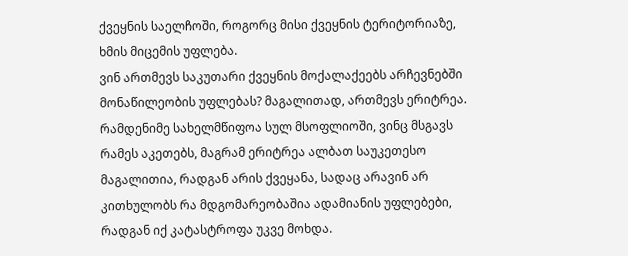ქვეყნის საელჩოში, როგორც მისი ქვეყნის ტერიტორიაზე, ხმის მიცემის უფლება.
ვინ ართმევს საკუთარი ქვეყნის მოქალაქეებს არჩევნებში მონაწილეობის უფლებას? მაგალითად, ართმევს ერიტრეა. რამდენიმე სახელმწიფოა სულ მსოფლიოში, ვინც მსგავს რამეს აკეთებს, მაგრამ ერიტრეა ალბათ საუკეთესო მაგალითია, რადგან არის ქვეყანა, სადაც არავინ არ კითხულობს რა მდგომარეობაშია ადამიანის უფლებები, რადგან იქ კატასტროფა უკვე მოხდა.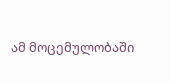ამ მოცემულობაში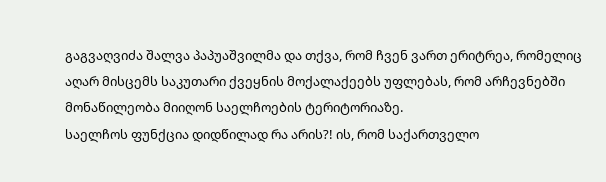გაგვაღვიძა შალვა პაპუაშვილმა და თქვა, რომ ჩვენ ვართ ერიტრეა, რომელიც აღარ მისცემს საკუთარი ქვეყნის მოქალაქეებს უფლებას, რომ არჩევნებში მონაწილეობა მიიღონ საელჩოების ტერიტორიაზე.
საელჩოს ფუნქცია დიდწილად რა არის?! ის, რომ საქართველო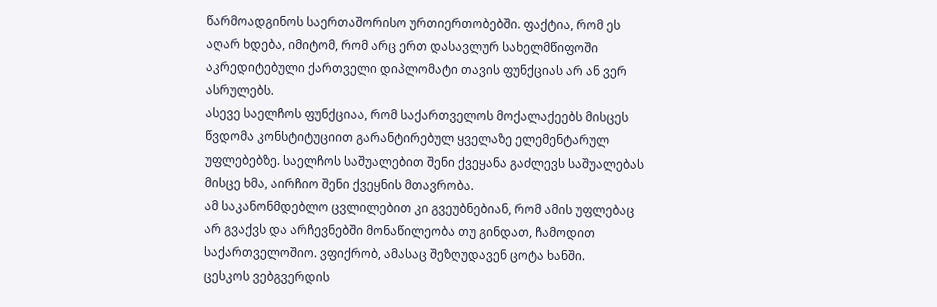წარმოადგინოს საერთაშორისო ურთიერთობებში. ფაქტია, რომ ეს აღარ ხდება, იმიტომ, რომ არც ერთ დასავლურ სახელმწიფოში აკრედიტებული ქართველი დიპლომატი თავის ფუნქციას არ ან ვერ ასრულებს.
ასევე საელჩოს ფუნქციაა, რომ საქართველოს მოქალაქეებს მისცეს წვდომა კონსტიტუციით გარანტირებულ ყველაზე ელემენტარულ უფლებებზე. საელჩოს საშუალებით შენი ქვეყანა გაძლევს საშუალებას მისცე ხმა, აირჩიო შენი ქვეყნის მთავრობა.
ამ საკანონმდებლო ცვლილებით კი გვეუბნებიან, რომ ამის უფლებაც არ გვაქვს და არჩევნებში მონაწილეობა თუ გინდათ, ჩამოდით საქართველოშიო. ვფიქრობ, ამასაც შეზღუდავენ ცოტა ხანში.
ცესკოს ვებგვერდის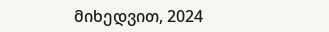მიხედვით, 2024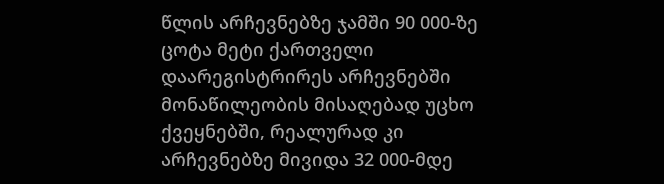წლის არჩევნებზე ჯამში 90 000-ზე ცოტა მეტი ქართველი დაარეგისტრირეს არჩევნებში მონაწილეობის მისაღებად უცხო ქვეყნებში, რეალურად კი არჩევნებზე მივიდა 32 000-მდე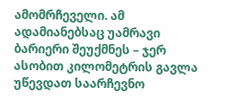ამომრჩეველი. ამ ადამიანებსაც უამრავი ბარიერი შეუქმნეს – ჯერ ასობით კილომეტრის გავლა უწევდათ საარჩევნო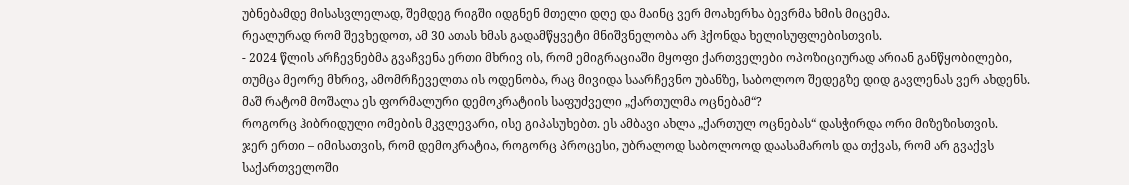უბნებამდე მისასვლელად, შემდეგ რიგში იდგნენ მთელი დღე და მაინც ვერ მოახერხა ბევრმა ხმის მიცემა.
რეალურად რომ შევხედოთ, ამ 30 ათას ხმას გადამწყვეტი მნიშვნელობა არ ჰქონდა ხელისუფლებისთვის.
- 2024 წლის არჩევნებმა გვაჩვენა ერთი მხრივ ის, რომ ემიგრაციაში მყოფი ქართველები ოპოზიციურად არიან განწყობილები, თუმცა მეორე მხრივ, ამომრჩეველთა ის ოდენობა, რაც მივიდა საარჩევნო უბანზე, საბოლოო შედეგზე დიდ გავლენას ვერ ახდენს. მაშ რატომ მოშალა ეს ფორმალური დემოკრატიის საფუძველი „ქართულმა ოცნებამ“?
როგორც ჰიბრიდული ომების მკვლევარი, ისე გიპასუხებთ. ეს ამბავი ახლა „ქართულ ოცნებას“ დასჭირდა ორი მიზეზისთვის.
ჯერ ერთი – იმისათვის, რომ დემოკრატია, როგორც პროცესი, უბრალოდ საბოლოოდ დაასამაროს და თქვას, რომ არ გვაქვს საქართველოში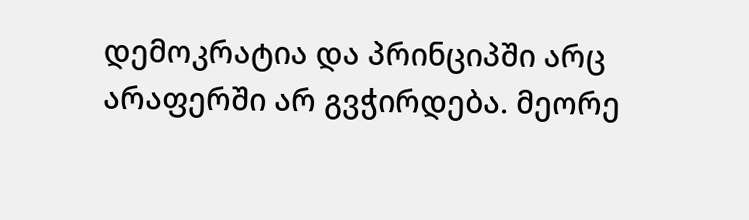დემოკრატია და პრინციპში არც არაფერში არ გვჭირდება. მეორე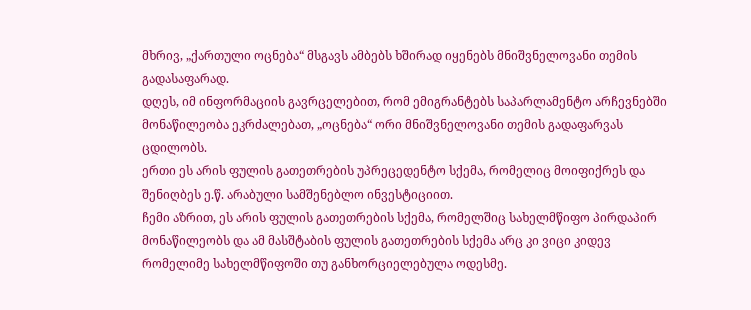მხრივ, „ქართული ოცნება“ მსგავს ამბებს ხშირად იყენებს მნიშვნელოვანი თემის გადასაფარად.
დღეს, იმ ინფორმაციის გავრცელებით, რომ ემიგრანტებს საპარლამენტო არჩევნებში მონაწილეობა ეკრძალებათ, „ოცნება“ ორი მნიშვნელოვანი თემის გადაფარვას ცდილობს.
ერთი ეს არის ფულის გათეთრების უპრეცედენტო სქემა, რომელიც მოიფიქრეს და შენიღბეს ე.წ. არაბული სამშენებლო ინვესტიციით.
ჩემი აზრით, ეს არის ფულის გათეთრების სქემა, რომელშიც სახელმწიფო პირდაპირ მონაწილეობს და ამ მასშტაბის ფულის გათეთრების სქემა არც კი ვიცი კიდევ რომელიმე სახელმწიფოში თუ განხორციელებულა ოდესმე.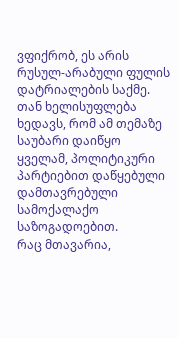ვფიქრობ, ეს არის რუსულ-არაბული ფულის დატრიალების საქმე. თან ხელისუფლება ხედავს, რომ ამ თემაზე საუბარი დაიწყო ყველამ, პოლიტიკური პარტიებით დაწყებული დამთავრებული სამოქალაქო საზოგადოებით.
რაც მთავარია,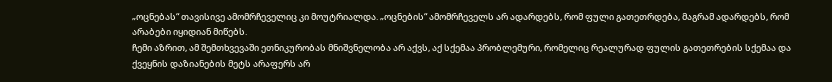„ოცნებას“ თავისივე ამომრჩეველიც კი მოუტრიალდა. „ოცნების“ ამომრჩეველს არ ადარდებს, რომ ფული გათეთრდება, მაგრამ ადარდებს, რომ არაბები იყიდიან მიწებს.
ჩემი აზრით, ამ შემთხვევაში ეთნიკურობას მნიშვნელობა არ აქვს, აქ სქემაა პრობლემური, რომელიც რეალურად ფულის გათეთრების სქემაა და ქვეყნის დაზიანების მეტს არაფერს არ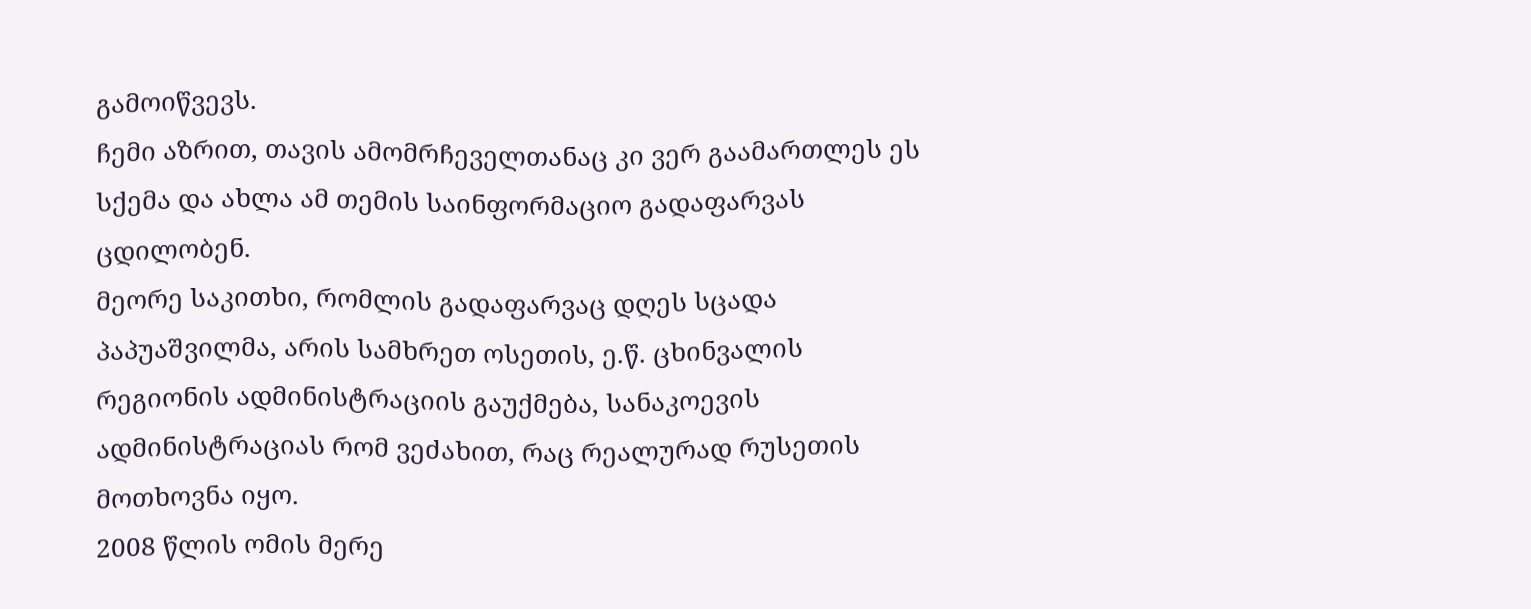გამოიწვევს.
ჩემი აზრით, თავის ამომრჩეველთანაც კი ვერ გაამართლეს ეს სქემა და ახლა ამ თემის საინფორმაციო გადაფარვას ცდილობენ.
მეორე საკითხი, რომლის გადაფარვაც დღეს სცადა პაპუაშვილმა, არის სამხრეთ ოსეთის, ე.წ. ცხინვალის რეგიონის ადმინისტრაციის გაუქმება, სანაკოევის ადმინისტრაციას რომ ვეძახით, რაც რეალურად რუსეთის მოთხოვნა იყო.
2008 წლის ომის მერე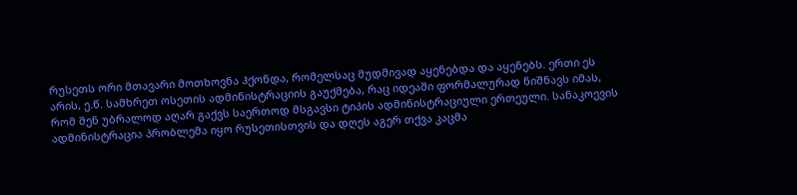რუსეთს ორი მთავარი მოთხოვნა ჰქონდა, რომელსაც მუდმივად აყენებდა და აყენებს. ერთი ეს არის, ე.წ. სამხრეთ ოსეთის ადმინისტრაციის გაუქმება, რაც იდეაში ფორმალურად ნიშნავს იმას, რომ შენ უბრალოდ აღარ გაქვს საერთოდ მსგავსი ტიპის ადმინისტრაციული ერთეული. სანაკოევის ადმინისტრაცია პრობლემა იყო რუსეთისთვის და დღეს აგერ თქვა კაცმა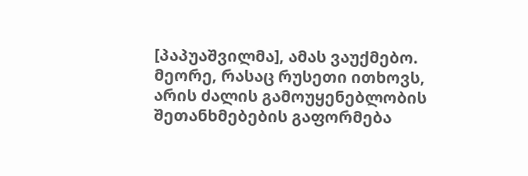[პაპუაშვილმა], ამას ვაუქმებო.
მეორე, რასაც რუსეთი ითხოვს, არის ძალის გამოუყენებლობის შეთანხმებების გაფორმება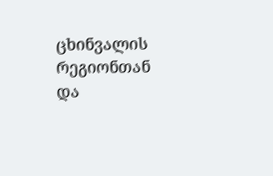ცხინვალის რეგიონთან და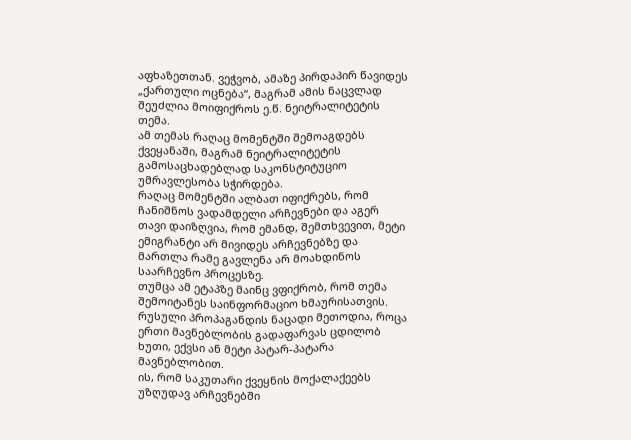აფხაზეთთან. ვეჭვობ, ამაზე პირდაპირ წავიდეს „ქართული ოცნება“, მაგრამ ამის ნაცვლად შეუძლია მოიფიქროს ე.წ. ნეიტრალიტეტის თემა.
ამ თემას რაღაც მომენტში შემოაგდებს ქვეყანაში, მაგრამ ნეიტრალიტეტის გამოსაცხადებლად საკონსტიტუციო უმრავლესობა სჭირდება.
რაღაც მომენტში ალბათ იფიქრებს, რომ ჩანიშნოს ვადამდელი არჩევნები და აგერ თავი დაიზღვია, რომ ემანდ, შემთხვევით, მეტი ემიგრანტი არ მივიდეს არჩევნებზე და მართლა რამე გავლენა არ მოახდინოს საარჩევნო პროცესზე.
თუმცა ამ ეტაპზე მაინც ვფიქრობ, რომ თემა შემოიტანეს საინფორმაციო ხმაურისათვის. რუსული პროპაგანდის ნაცადი მეთოდია, როცა ერთი მავნებლობის გადაფარვას ცდილობ ხუთი, ექვსი ან მეტი პატარ-პატარა მავნებლობით.
ის, რომ საკუთარი ქვეყნის მოქალაქეებს უზღუდავ არჩევნებში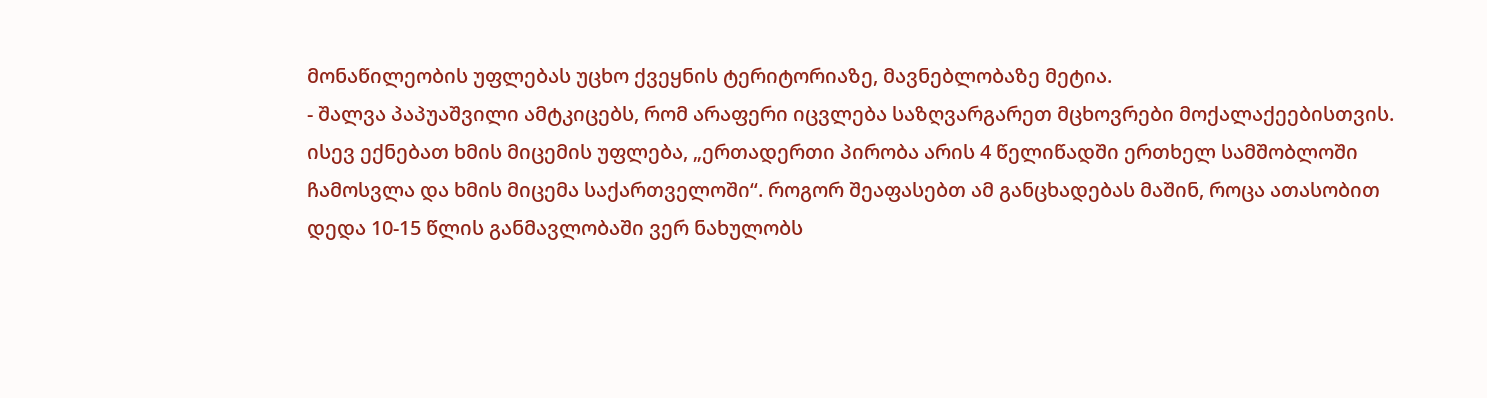მონაწილეობის უფლებას უცხო ქვეყნის ტერიტორიაზე, მავნებლობაზე მეტია.
- შალვა პაპუაშვილი ამტკიცებს, რომ არაფერი იცვლება საზღვარგარეთ მცხოვრები მოქალაქეებისთვის. ისევ ექნებათ ხმის მიცემის უფლება, „ერთადერთი პირობა არის 4 წელიწადში ერთხელ სამშობლოში ჩამოსვლა და ხმის მიცემა საქართველოში“. როგორ შეაფასებთ ამ განცხადებას მაშინ, როცა ათასობით დედა 10-15 წლის განმავლობაში ვერ ნახულობს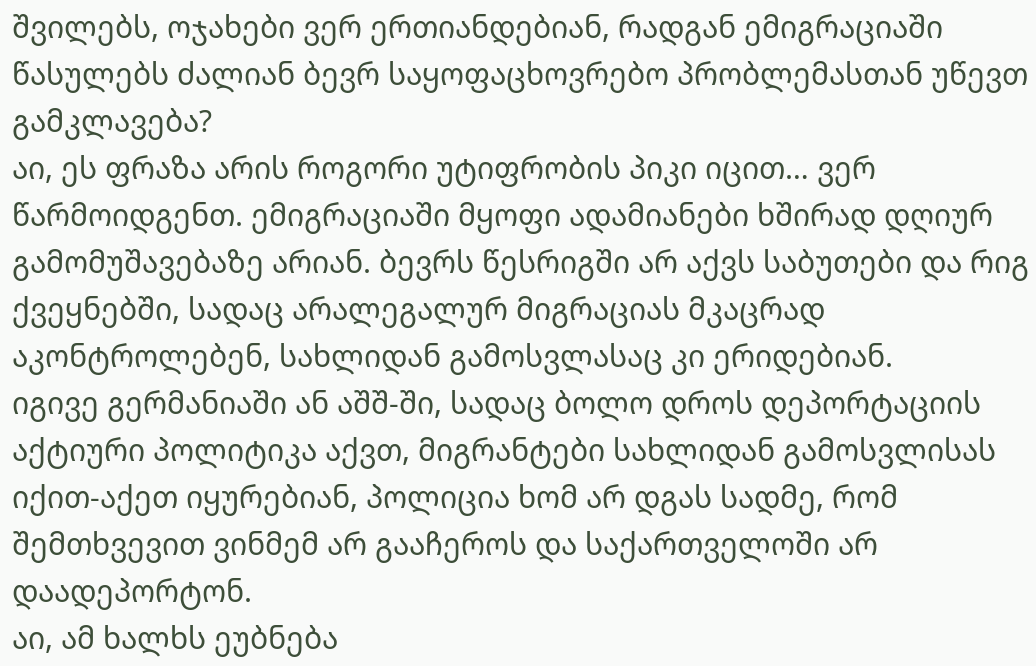შვილებს, ოჯახები ვერ ერთიანდებიან, რადგან ემიგრაციაში წასულებს ძალიან ბევრ საყოფაცხოვრებო პრობლემასთან უწევთ გამკლავება?
აი, ეს ფრაზა არის როგორი უტიფრობის პიკი იცით… ვერ წარმოიდგენთ. ემიგრაციაში მყოფი ადამიანები ხშირად დღიურ გამომუშავებაზე არიან. ბევრს წესრიგში არ აქვს საბუთები და რიგ ქვეყნებში, სადაც არალეგალურ მიგრაციას მკაცრად აკონტროლებენ, სახლიდან გამოსვლასაც კი ერიდებიან.
იგივე გერმანიაში ან აშშ-ში, სადაც ბოლო დროს დეპორტაციის აქტიური პოლიტიკა აქვთ, მიგრანტები სახლიდან გამოსვლისას იქით-აქეთ იყურებიან, პოლიცია ხომ არ დგას სადმე, რომ შემთხვევით ვინმემ არ გააჩეროს და საქართველოში არ დაადეპორტონ.
აი, ამ ხალხს ეუბნება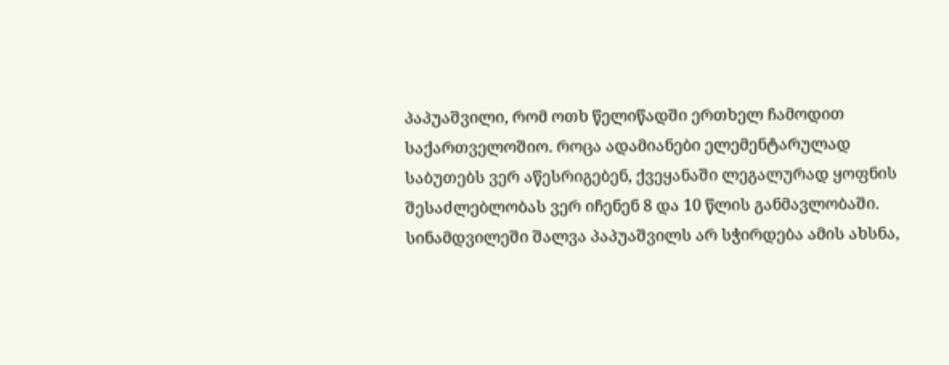პაპუაშვილი, რომ ოთხ წელიწადში ერთხელ ჩამოდით საქართველოშიო. როცა ადამიანები ელემენტარულად საბუთებს ვერ აწესრიგებენ, ქვეყანაში ლეგალურად ყოფნის შესაძლებლობას ვერ იჩენენ 8 და 10 წლის განმავლობაში.
სინამდვილეში შალვა პაპუაშვილს არ სჭირდება ამის ახსნა,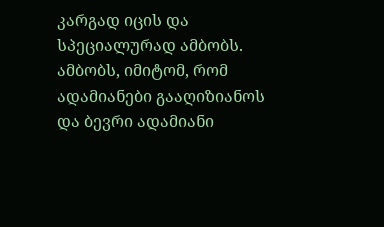კარგად იცის და სპეციალურად ამბობს. ამბობს, იმიტომ, რომ ადამიანები გააღიზიანოს და ბევრი ადამიანი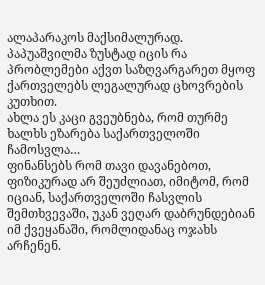ალაპარაკოს მაქსიმალურად. პაპუაშვილმა ზუსტად იცის რა პრობლემები აქვთ საზღვარგარეთ მყოფ ქართველებს ლეგალურად ცხოვრების კუთხით.
ახლა ეს კაცი გვეუბნება, რომ თურმე ხალხს ეზარება საქართველოში ჩამოსვლა…
ფინანსებს რომ თავი დავანებოთ, ფიზიკურად არ შეუძლიათ, იმიტომ, რომ იციან, საქართველოში ჩასვლის შემთხვევაში, უკან ვეღარ დაბრუნდებიან იმ ქვეყანაში, რომლიდანაც ოჯახს არჩენენ.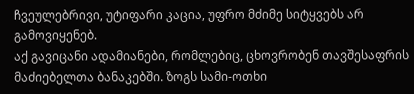ჩვეულებრივი, უტიფარი კაცია, უფრო მძიმე სიტყვებს არ გამოვიყენებ.
აქ გავიცანი ადამიანები, რომლებიც, ცხოვრობენ თავშესაფრის მაძიებელთა ბანაკებში. ზოგს სამი-ოთხი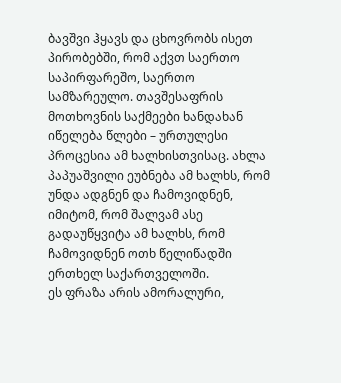ბავშვი ჰყავს და ცხოვრობს ისეთ პირობებში, რომ აქვთ საერთო საპირფარეშო, საერთო სამზარეულო. თავშესაფრის მოთხოვნის საქმეები ხანდახან იწელება წლები – ურთულესი პროცესია ამ ხალხისთვისაც. ახლა პაპუაშვილი ეუბნება ამ ხალხს, რომ უნდა ადგნენ და ჩამოვიდნენ, იმიტომ, რომ შალვამ ასე გადაუწყვიტა ამ ხალხს, რომ ჩამოვიდნენ ოთხ წელიწადში ერთხელ საქართველოში.
ეს ფრაზა არის ამორალური,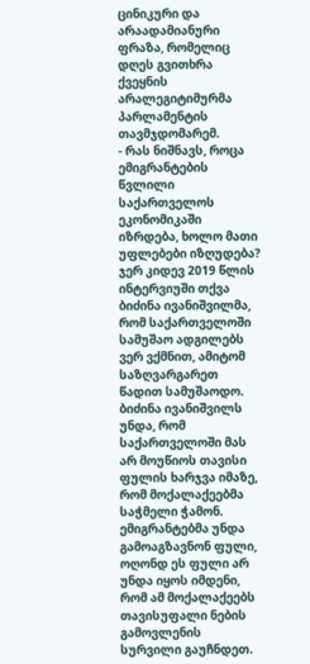ცინიკური და არაადამიანური ფრაზა, რომელიც დღეს გვითხრა ქვეყნის არალეგიტიმურმა პარლამენტის თავმჯდომარემ.
- რას ნიშნავს, როცა ემიგრანტების წვლილი საქართველოს ეკონომიკაში იზრდება, ხოლო მათი უფლებები იზღუდება?
ჯერ კიდევ 2019 წლის ინტერვიუში თქვა ბიძინა ივანიშვილმა, რომ საქართველოში სამუშაო ადგილებს ვერ ვქმნით, ამიტომ საზღვარგარეთ წადით სამუშაოდო.
ბიძინა ივანიშვილს უნდა, რომ საქართველოში მას არ მოუწიოს თავისი ფულის ხარჯვა იმაზე, რომ მოქალაქეებმა საჭმელი ჭამონ. ემიგრანტებმა უნდა გამოაგზავნონ ფული, ოღონდ ეს ფული არ უნდა იყოს იმდენი, რომ ამ მოქალაქეებს თავისუფალი ნების გამოვლენის სურვილი გაუჩნდეთ.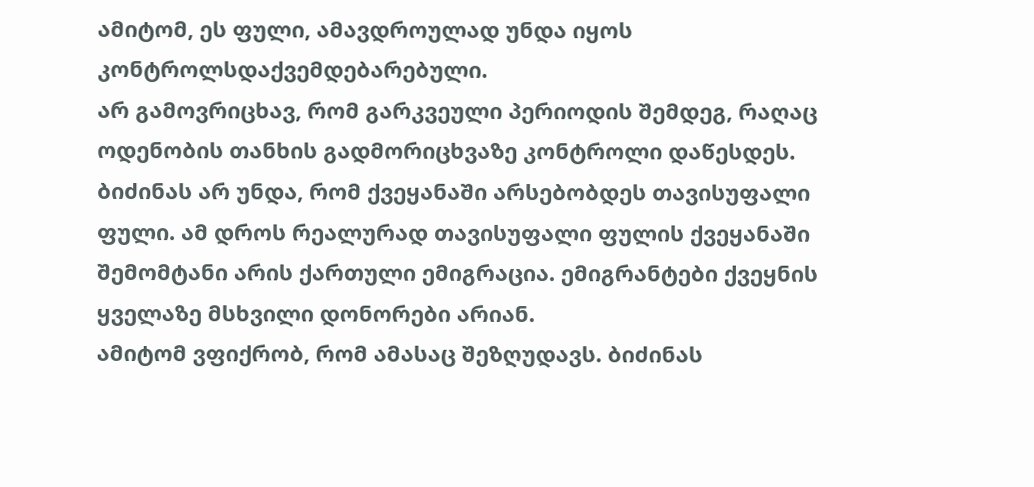ამიტომ, ეს ფული, ამავდროულად უნდა იყოს კონტროლსდაქვემდებარებული.
არ გამოვრიცხავ, რომ გარკვეული პერიოდის შემდეგ, რაღაც ოდენობის თანხის გადმორიცხვაზე კონტროლი დაწესდეს. ბიძინას არ უნდა, რომ ქვეყანაში არსებობდეს თავისუფალი ფული. ამ დროს რეალურად თავისუფალი ფულის ქვეყანაში შემომტანი არის ქართული ემიგრაცია. ემიგრანტები ქვეყნის ყველაზე მსხვილი დონორები არიან.
ამიტომ ვფიქრობ, რომ ამასაც შეზღუდავს. ბიძინას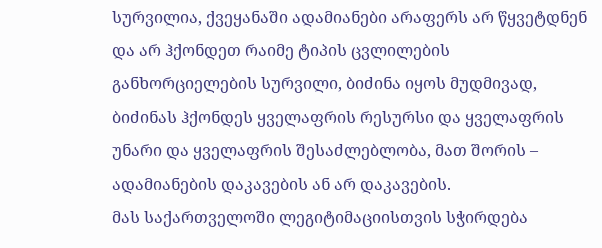სურვილია, ქვეყანაში ადამიანები არაფერს არ წყვეტდნენ და არ ჰქონდეთ რაიმე ტიპის ცვლილების განხორციელების სურვილი, ბიძინა იყოს მუდმივად, ბიძინას ჰქონდეს ყველაფრის რესურსი და ყველაფრის უნარი და ყველაფრის შესაძლებლობა, მათ შორის – ადამიანების დაკავების ან არ დაკავების.
მას საქართველოში ლეგიტიმაციისთვის სჭირდება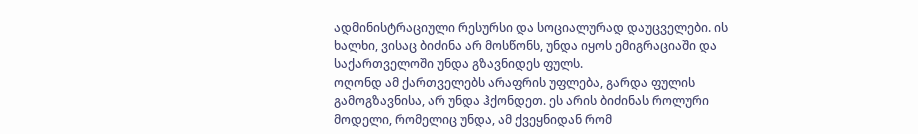ადმინისტრაციული რესურსი და სოციალურად დაუცველები. ის ხალხი, ვისაც ბიძინა არ მოსწონს, უნდა იყოს ემიგრაციაში და საქართველოში უნდა გზავნიდეს ფულს.
ოღონდ ამ ქართველებს არაფრის უფლება, გარდა ფულის გამოგზავნისა, არ უნდა ჰქონდეთ. ეს არის ბიძინას როლური მოდელი, რომელიც უნდა, ამ ქვეყნიდან რომ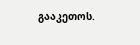გააკეთოს.